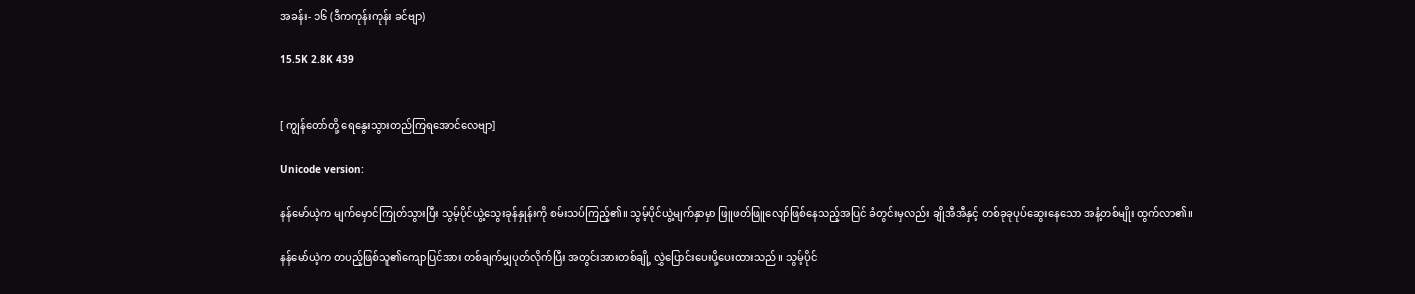အခန်း- ၁၆ (ဒီကကုန်းကုန်း ခင်ဗျာ)

15.5K 2.8K 439


[ ကျွန်တော်တို့ ရေနွေးသွားတည်ကြရအောင်လေဗျာ]

Unicode version:

နန်မော်ယဲ့က မျက်မှောင်ကြုတ်သွားပြီး သွမ့်ပိုင်ယွဲ့သွေးခုန်နှုန်းကို စမ်းသပ်ကြည့်၏။ သွမ့်ပိုင်ယွဲ့မျက်နှာမှာ ဖြူဖတ်ဖြူလျော်ဖြစ်နေသည့်အပြင် ခံတွင်းမှလည်း ချိုအီအီနှင့် တစ်ခုခုပုပ်ဆွေးနေသော အနံ့တစ်မျိုး ထွက်လာ၏။

နန်မော်ယဲ့က တပည့်ဖြစ်သူ၏ကျောပြင်အား တစ်ချက်မျှပုတ်လိုက်ပြီး အတွင်းအားတစ်ချို့ လွှဲပြောင်းပေးပို့ပေးထားသည်။ သွမ့်ပိုင်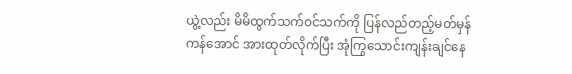ယွဲ့လည်း မိမိထွက်သက်၀င်သက်ကို ပြန်လည်တည့်မတ်မှန်ကန်အောင် အားထုတ်လိုက်ပြီး အုံကြွသောင်းကျန်းချင်နေ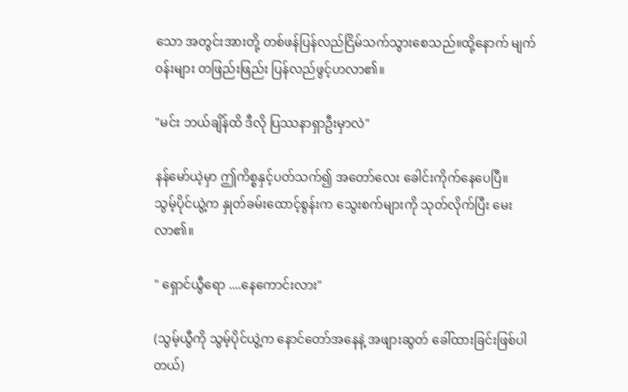သော အတွင်းအားတို့ တစ်ဖန်ပြန်လည်ငြိမ်သက်သွားစေသည်။ထို့နောက် မျက်၀န်းများ တဖြည်းဖြည်း ပြန်လည်ဖွင့်ဟလာ၏။

"မင်း ဘယ်ချိန်ထိ ဒီလို ပြဿနာရှာဦးမှာလဲ"

နန်မော်ယဲ့မှာ ဤကိစ္စနှင့်ပတ်သက်၍ အတော်လေး ခေါင်းကိုက်နေပေပြီ။
သွမ့်ပိုင်ယွဲ့က နှုတ်ခမ်းထောင့်စွန်းက သွေးစက်များကို သုတ်လိုက်ပြီး မေးလာ၏။

" ရှောင်ယွီရော ....နေကောင်းလား"

(သွမ့်ယွီကို သွမ့်ပိုင်ယွဲ့က နောင်တော်အနေနဲ့ အဖျားဆွတ် ခေါ်ထားခြင်းဖြစ်ပါတယ်)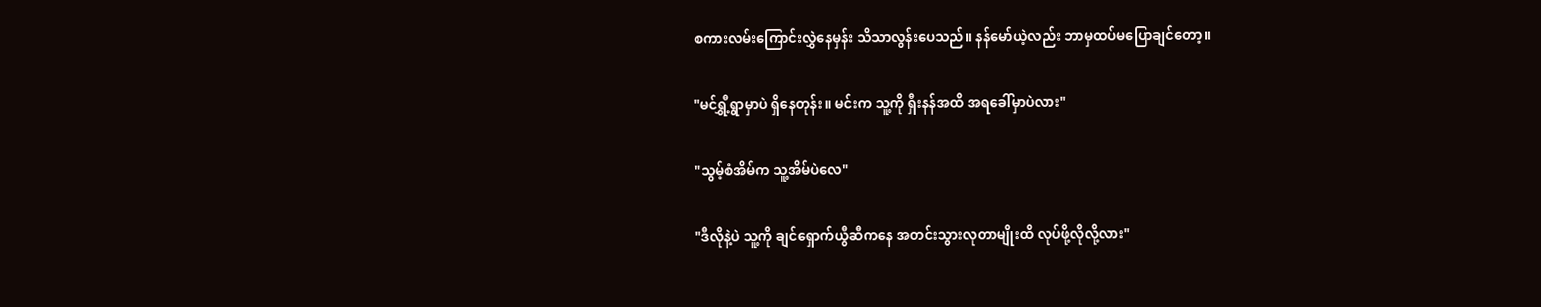စကားလမ်းကြောင်းလွှဲနေမှန်း သိသာလွန်းပေသည်။ နန်မော်ယဲ့လည်း ဘာမှထပ်မပြောချင်တော့။

"မင်ရွှီ့ရွာမှာပဲ ရှိနေတုန်း။ မင်းက သူ့ကို ရှီးနန်အထိ အရခေါ်မှာပဲလား"

"သွမ့်စံအိမ်က သူ့အိမ်ပဲလေ"

"ဒီလိုနဲ့ပဲ သူ့ကို ချင်ရှောက်ယွီဆီကနေ အတင်းသွားလုတာမျိုးထိ လုပ်ဖို့လိုလို့လား"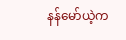နန်မော်ယဲ့က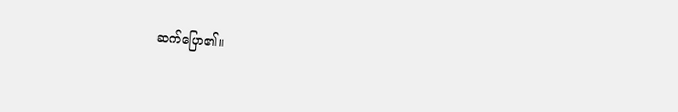ဆက်ပြော၏။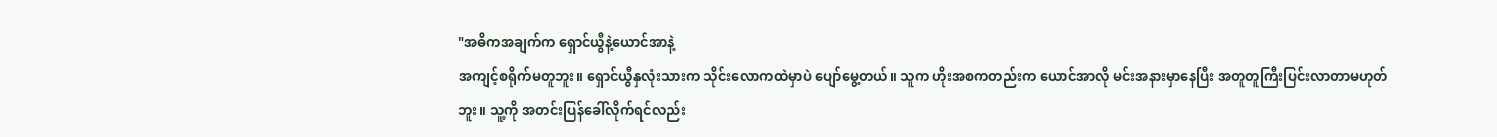"အဓိကအချက်က ရှောင်ယွီနဲ့ယောင်အာနဲ့
အကျင့်စရိုက်မတူဘူး။ ရှောင်ယွီနှလုံးသားက သိုင်းလောကထဲမှာပဲ ပျော်မွေ့တယ်။ သူက ဟိုးအစကတည်းက ယောင်အာလို မင်းအနားမှာနေပြီး အတူတူကြီးပြင်းလာတာမဟုတ်ဘူး။ သူ့ကို အတင်းပြန်ခေါ်လိုက်ရင်လည်း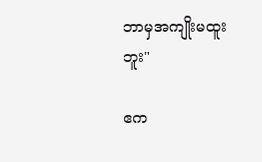ဘာမှအကျိုးမထူးဘူး"

ဧက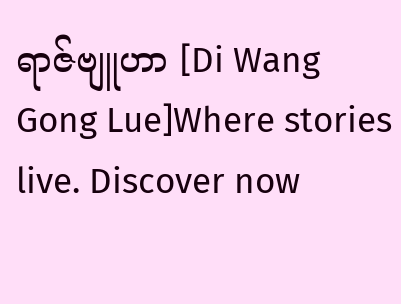ရာဇ်ဗျူဟာ [Di Wang Gong Lue]Where stories live. Discover now